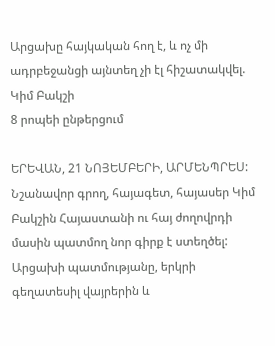Արցախը հայկական հող է, և ոչ մի ադրբեջանցի այնտեղ չի էլ հիշատակվել. Կիմ Բակշի
8 րոպեի ընթերցում

ԵՐԵՎԱՆ, 21 ՆՈՅԵՄԲԵՐԻ, ԱՐՄԵՆՊՐԵՍ: Նշանավոր գրող, հայագետ, հայասեր Կիմ Բակշին Հայաստանի ու հայ ժողովրդի մասին պատմող նոր գիրք է ստեղծել: Արցախի պատմությանը, երկրի գեղատեսիլ վայրերին և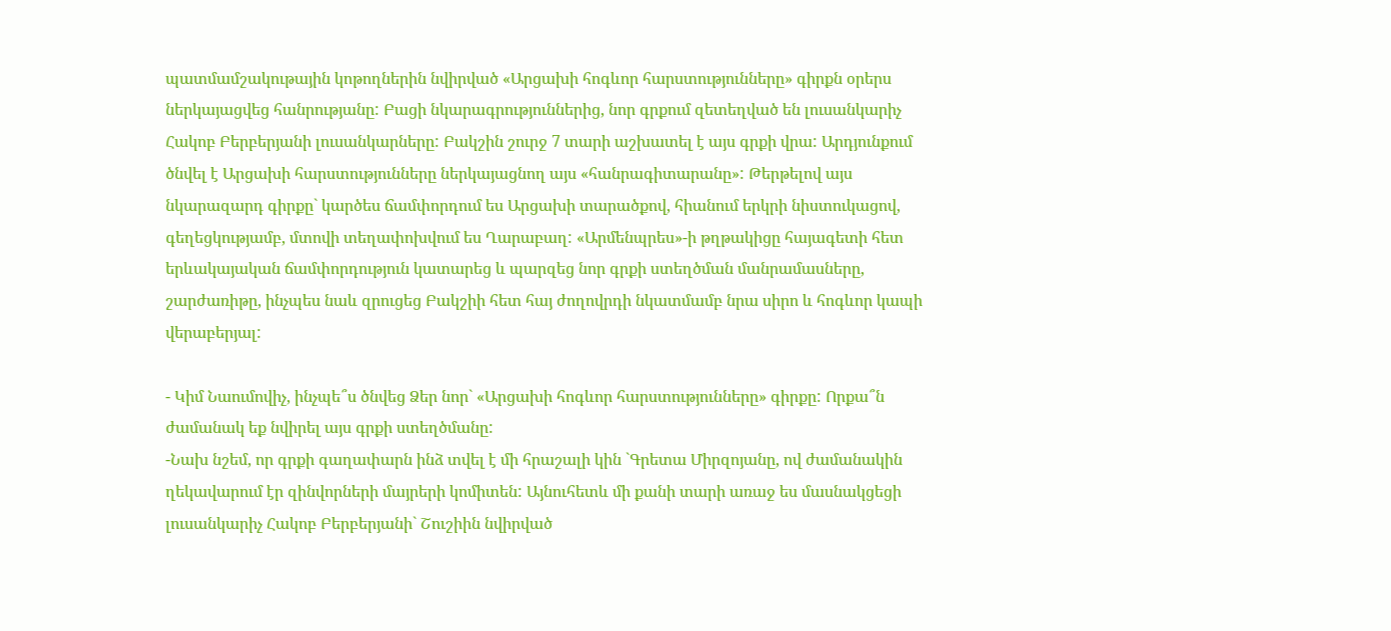պատմամշակութային կոթողներին նվիրված «Արցախի հոգևոր հարստությունները» գիրքն օրերս ներկայացվեց հանրությանը: Բացի նկարագրություններից, նոր գրքում զետեղված են լուսանկարիչ Հակոբ Բերբերյանի լուսանկարները: Բակշին շուրջ 7 տարի աշխատել է այս գրքի վրա: Արդյունքում ծնվել է Արցախի հարստությունները ներկայացնող այս «հանրագիտարանը»: Թերթելով այս նկարազարդ գիրքը` կարծես ճամփորդում ես Արցախի տարածքով, հիանում երկրի նիստուկացով, գեղեցկությամբ, մտովի տեղափոխվում ես Ղարաբաղ: «Արմենպրես»-ի թղթակիցը հայագետի հետ երևակայական ճամփորդություն կատարեց և պարզեց նոր գրքի ստեղծման մանրամասները, շարժառիթը, ինչպես նաև զրուցեց Բակշիի հետ հայ ժողովրդի նկատմամբ նրա սիրո և հոգևոր կապի վերաբերյալ:

- Կիմ Նաումովիչ, ինչպե՞ս ծնվեց Ձեր նոր` «Արցախի հոգևոր հարստությունները» գիրքը: Որքա՞ն ժամանակ եք նվիրել այս գրքի ստեղծմանը:
-Նախ նշեմ, որ գրքի գաղափարն ինձ տվել է մի հրաշալի կին `Գրետա Միրզոյանը, ով ժամանակին ղեկավարում էր զինվորների մայրերի կոմիտեն: Այնուհետև մի քանի տարի առաջ ես մասնակցեցի լուսանկարիչ Հակոբ Բերբերյանի` Շուշիին նվիրված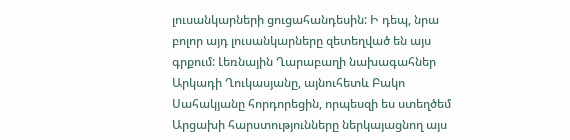լուսանկարների ցուցահանդեսին: Ի դեպ, նրա բոլոր այդ լուսանկարները զետեղված են այս գրքում: Լեռնային Ղարաբաղի նախագահներ Արկադի Ղուկասյանը, այնուհետև Բակո Սահակյանը հորդորեցին, որպեսզի ես ստեղծեմ Արցախի հարստությունները ներկայացնող այս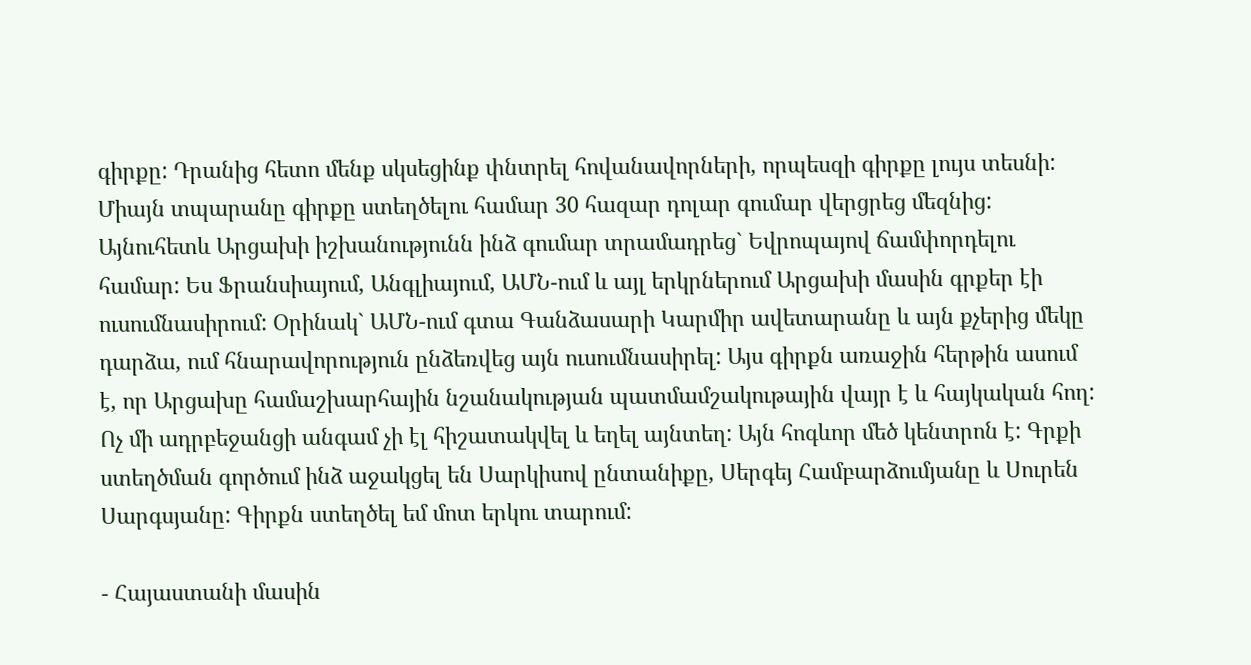գիրքը: Դրանից հետո մենք սկսեցինք փնտրել հովանավորների, որպեսզի գիրքը լույս տեսնի: Միայն տպարանը գիրքը ստեղծելու համար 30 հազար դոլար գումար վերցրեց մեզնից: Այնուհետև Արցախի իշխանությունն ինձ գումար տրամադրեց` Եվրոպայով ճամփորդելու համար: Ես Ֆրանսիայում, Անգլիայում, ԱՄՆ-ում և այլ երկրներում Արցախի մասին գրքեր էի ուսումնասիրում: Օրինակ` ԱՄՆ-ում գտա Գանձասարի Կարմիր ավետարանը և այն քչերից մեկը դարձա, ում հնարավորություն ընձեռվեց այն ուսումնասիրել: Այս գիրքն առաջին հերթին ասում է, որ Արցախը համաշխարհային նշանակության պատմամշակութային վայր է և հայկական հող: Ոչ մի ադրբեջանցի անգամ չի էլ հիշատակվել և եղել այնտեղ: Այն հոգևոր մեծ կենտրոն է: Գրքի ստեղծման գործում ինձ աջակցել են Սարկիսով ընտանիքը, Սերգեյ Համբարձումյանը և Սուրեն Սարգսյանը: Գիրքն ստեղծել եմ մոտ երկու տարում:

- Հայաստանի մասին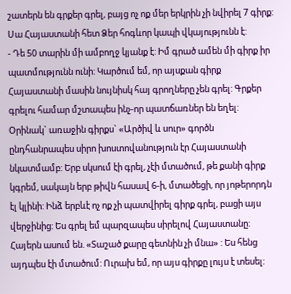շատերն են գրքեր գրել, բայց ոչ ոք մեր երկրին չի նվիրել 7 գիրք: Սա Հայաստանի հետ Ձեր հոգևոր կապի վկայությունն է:
- Դե 50 տարին մի ամբողջ կյանք է: Իմ գրած ամեն մի գիրք իր պատմությունն ունի: Կարծում եմ, որ այսքան գիրք Հայաստանի մասին նույնիսկ հայ գրողները չեն գրել: Գրքեր գրելու համար մշտապես ինչ-որ պատճառներ են եղել: Օրինակ` առաջին գիրքս` «Արծիվ և սուր» գործն ընդհանրապես սիրո խոստովանություն էր Հայաստանի նկատմամբ: Երբ սկսում էի գրել, չէի մտածում, թե քանի գիրք կգրեմ, սակայն երբ թիվն հասավ 6-ի, մտածեցի, որ յոթերորդն էլ կլինի: Ինձ երբևէ ոչ ոք չի պատվիրել գիրք գրել, բացի այս վերջինից: Ես գրել եմ պարզապես սիրելով Հայաստանը: Հայերն ասում են. «Տաշած քարը գետնին չի մնա» : Ես հենց այդպես էի մտածում: Ուրախ եմ, որ այս գիրքը լույս է տեսել: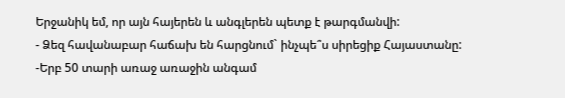Երջանիկ եմ, որ այն հայերեն և անգլերեն պետք է թարգմանվի:
- Ձեզ հավանաբար հաճախ են հարցնում` ինչպե՞ս սիրեցիք Հայաստանը:
-Երբ 50 տարի առաջ առաջին անգամ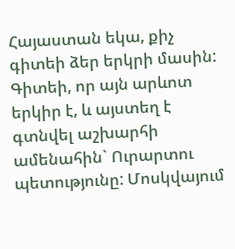Հայաստան եկա, քիչ գիտեի ձեր երկրի մասին: Գիտեի, որ այն արևոտ երկիր է, և այստեղ է գտնվել աշխարհի ամենահին` Ուրարտու պետությունը: Մոսկվայում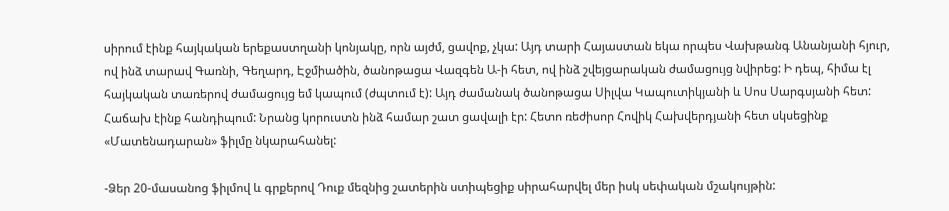սիրում էինք հայկական երեքաստղանի կոնյակը, որն այժմ, ցավոք, չկա: Այդ տարի Հայաստան եկա որպես Վախթանգ Անանյանի հյուր, ով ինձ տարավ Գառնի, Գեղարդ, Էջմիածին, ծանոթացա Վազգեն Ա-ի հետ, ով ինձ շվեյցարական ժամացույց նվիրեց: Ի դեպ, հիմա էլ հայկական տառերով ժամացույց եմ կապում (ժպտում է): Այդ ժամանակ ծանոթացա Սիլվա Կապուտիկյանի և Սոս Սարգսյանի հետ: Հաճախ էինք հանդիպում: Նրանց կորուստն ինձ համար շատ ցավալի էր: Հետո ռեժիսոր Հովիկ Հախվերդյանի հետ սկսեցինք «Մատենադարան» ֆիլմը նկարահանել:

-Ձեր 20-մասանոց ֆիլմով և գրքերով Դուք մեզնից շատերին ստիպեցիք սիրահարվել մեր իսկ սեփական մշակույթին: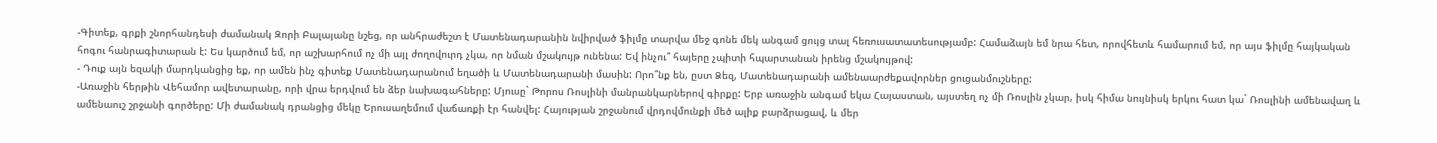-Գիտեք, գրքի շնորհանդեսի ժամանակ Զորի Բալայանը նշեց, որ անհրաժեշտ է Մատենադարանին նվիրված ֆիլմը տարվա մեջ գոնե մեկ անգամ ցույց տալ հեռուսատատեսությամբ: Համաձայն եմ նրա հետ, որովհետև համարում եմ, որ այս ֆիլմը հայկական հոգու հանրագիտարան է: Ես կարծում եմ, որ աշխարհում ոչ մի այլ ժողովուրդ չկա, որ նման մշակույթ ունենա: Եվ ինչու՞ հայերը չպիտի հպարտանան իրենց մշակույթով:
- Դուք այն եզակի մարդկանցից եք, որ ամեն ինչ գիտեք Մատենադարանում եղածի և Մատենադարանի մասին: Որո՞նք են, ըստ Ձեզ, Մատենադարանի ամենաարժեքավորներ ցուցանմուշները:
-Առաջին հերթին Վեհամոր ավետարանը, որի վրա երդվում են ձեր նախագահները: Մյուսը` Թորոս Ռոսլինի մանրանկարներով գիրքը: Երբ առաջին անգամ եկա Հայաստան, այստեղ ոչ մի Ռոսլին չկար, իսկ հիմա նույնիսկ երկու հատ կա` Ռոսլինի ամենավաղ և ամենաուշ շրջանի գործերը: Մի ժամանակ դրանցից մեկը Երուսաղեմում վաճառքի էր հանվել: Հայության շրջանում վրդովմունքի մեծ ալիք բարձրացավ, և մեր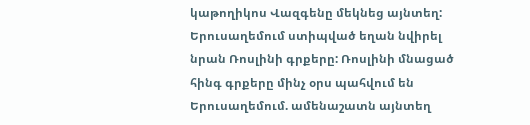կաթողիկոս Վազգենը մեկնեց այնտեղ: Երուսաղեմում ստիպված եղան նվիրել նրան Ռոսլինի գրքերը: Ռոսլինի մնացած հինգ գրքերը մինչ օրս պահվում են Երուսաղեմում. ամենաշատն այնտեղ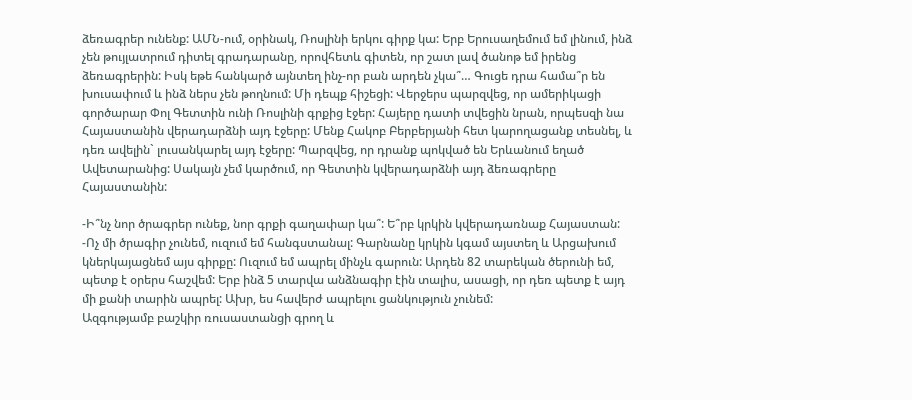ձեռագրեր ունենք: ԱՄՆ-ում, օրինակ, Ռոսլինի երկու գիրք կա: Երբ Երուսաղեմում եմ լինում, ինձ չեն թույլատրում դիտել գրադարանը, որովհետև գիտեն, որ շատ լավ ծանոթ եմ իրենց ձեռագրերին: Իսկ եթե հանկարծ այնտեղ ինչ-որ բան արդեն չկա՞… Գուցե դրա համա՞ր են խուսափում և ինձ ներս չեն թողնում: Մի դեպք հիշեցի: Վերջերս պարզվեց, որ ամերիկացի գործարար Փոլ Գետտին ունի Ռոսլինի գրքից էջեր: Հայերը դատի տվեցին նրան, որպեսզի նա Հայաստանին վերադարձնի այդ էջերը: Մենք Հակոբ Բերբերյանի հետ կարողացանք տեսնել, և դեռ ավելին` լուսանկարել այդ էջերը: Պարզվեց, որ դրանք պոկված են Երևանում եղած Ավետարանից: Սակայն չեմ կարծում, որ Գետտին կվերադարձնի այդ ձեռագրերը Հայաստանին:

-Ի՞նչ նոր ծրագրեր ունեք, նոր գրքի գաղափար կա՞: Ե՞րբ կրկին կվերադառնաք Հայաստան:
-Ոչ մի ծրագիր չունեմ, ուզում եմ հանգստանալ: Գարնանը կրկին կգամ այստեղ և Արցախում կներկայացնեմ այս գիրքը: Ուզում եմ ապրել մինչև գարուն: Արդեն 82 տարեկան ծերունի եմ, պետք է օրերս հաշվեմ: Երբ ինձ 5 տարվա անձնագիր էին տալիս, ասացի, որ դեռ պետք է այդ մի քանի տարին ապրել: Ախր, ես հավերժ ապրելու ցանկություն չունեմ:
Ազգությամբ բաշկիր ռուսաստանցի գրող և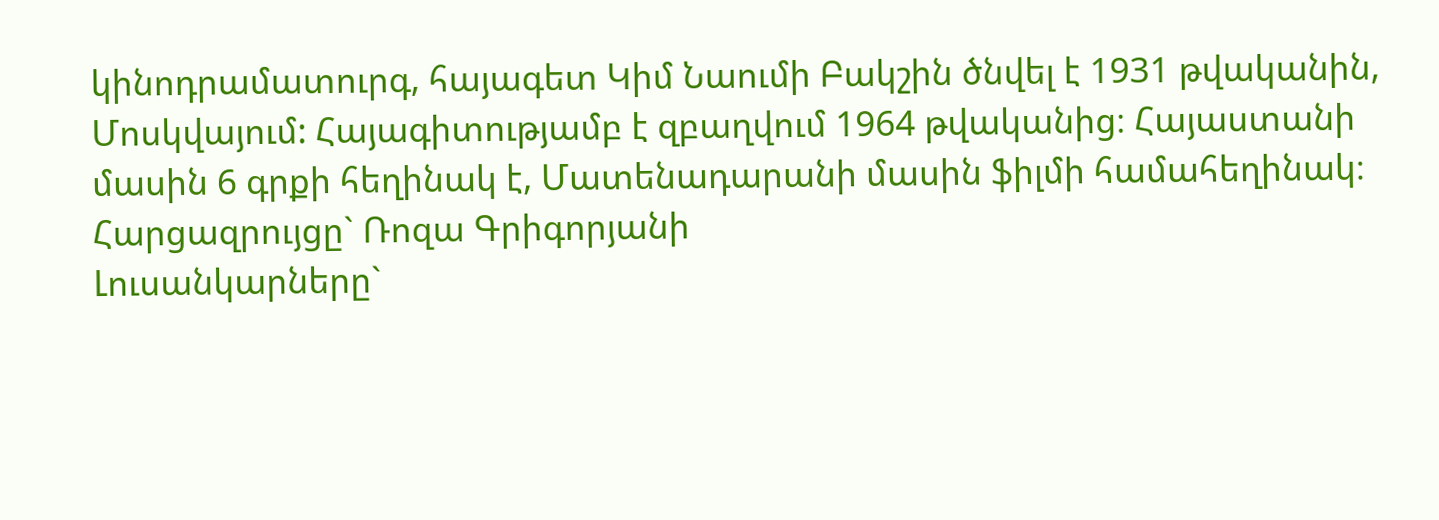կինոդրամատուրգ, հայագետ Կիմ Նաումի Բակշին ծնվել է 1931 թվականին, Մոսկվայում: Հայագիտությամբ է զբաղվում 1964 թվականից։ Հայաստանի մասին 6 գրքի հեղինակ է, Մատենադարանի մասին ֆիլմի համահեղինակ։
Հարցազրույցը` Ռոզա Գրիգորյանի
Լուսանկարները`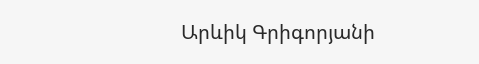Արևիկ Գրիգորյանի